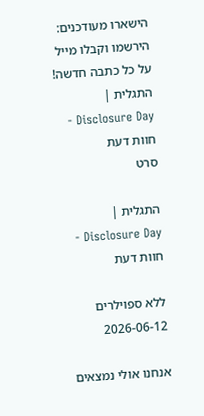הישארו מעודכנים: הירשמו וקבלו מייל על כל כתבה חדשה!
התגלית | Disclosure Day - חוות דעת
סרט

התגלית | Disclosure Day - חוות דעת

ללא ספוילרים
2026-06-12

אנחנו אולי נמצאים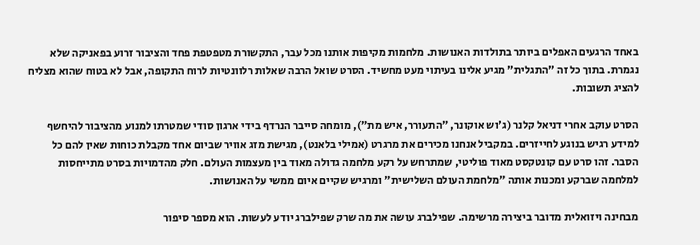באחד הרגעים האפלים ביותר בתולדות האנושות. מלחמות מקיפות אותנו מכל עבר, התקשורת מטפטפת פחד והציבור זרוע בפאניקה שלא נגמרת. בתוך כל זה "התגלית" מגיע אלינו בעיתוי מעט מחשיד. הסרט שואל הרבה שאלות רלוונטיות לרוח התקופה, אבל לא בטוח שהוא מצליח להציג תשובות.

הסרט עוקב אחרי דניאל קלנר (ג'וש אוקונר, ״התעורר, איש מת״), מומחה סייבר הנרדף בידי ארגון סודי שמטרתו למנוע מהציבור להיחשף למידע רגיש בנוגע לחייזרים. במקביל אנחנו מכירים את מרגרט (אמילי בלאנט), מגישת מזג אוויר שביום אחד מקבלת כוחות שאין להם כל הסבר. זהו סרט עם קונטקסט מאוד פוליטי, שמתרחש על רקע מלחמה גדולה מאוד בין מעצמות העולם. חלק מהדמויות בסרט מתייחסות למלחמה שברקע ומכנות אותה ״מלחמת העולם השלישית״ ומרגיש שקיים איום ממשי על האנושות.

מבחינה ויזואלית מדובר ביצירה מרשימה. שפילברג עושה את מה שרק שפילברג יודע לעשות. הוא מספר סיפור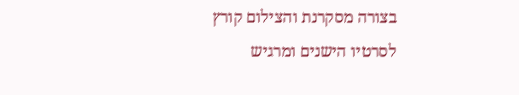בצורה מסקרנת והצילום קורץ לסרטיו הישנים ומרגיש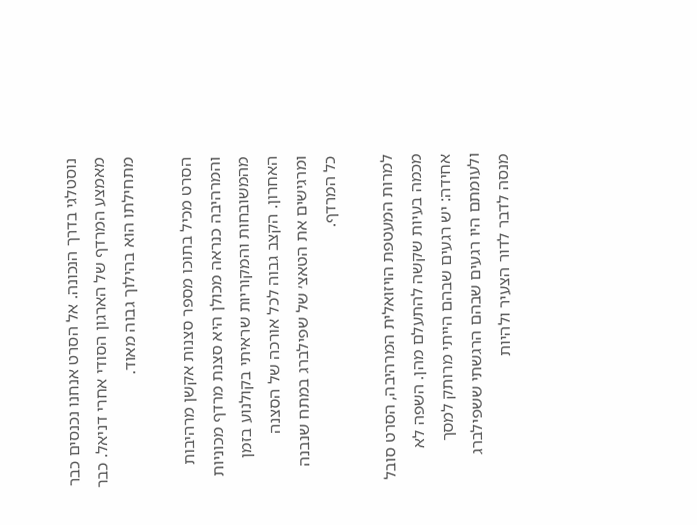נוסטלגי בדרך הנכונה. אל הסרט אנחנו נכנסים כבר מאמצע המרדף של הארגון הסודי אחרי דניאל. כבר מתחילתו הוא בהילוך גבוה מאוד.

הסרט מכיל בתוכו מספר סצנות אקשן מרהיבות והמרהיבה כנראה מכולן היא סצנת מרדף מכוניות מהמשובחות והמקוריות שראיתי בקולנוע בזמן האחרון. הקצב גבוה לכל אורכה של הסצנה ומרגישים את הטאצ׳ של שפילברג במתח שנבנה כל המרדף.

למרות המעטפת הויזואלית המרהיבה, הסרט סובל מכמה בעיות שקשה להתעלם מהן. השפה לא אחידה: יש רגעים שבהם הייתי מרותק למסך ולעומתם היו רגעים שבהם הרגשתי ששפילברג מנסה לדבר לדור הצעיר ולהיות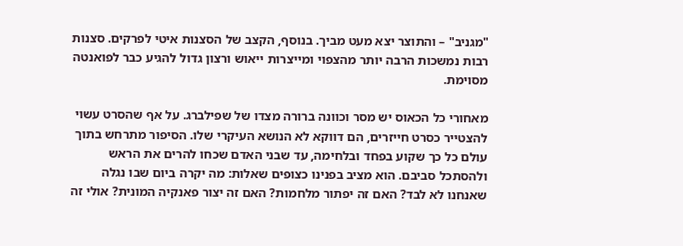"מגניב" – והתוצר יצא מעט מביך. בנוסף, הקצב של הסצנות איטי לפרקים. סצנות רבות נמשכות הרבה יותר מהצפוי ומייצרות ייאוש ורצון גדול להגיע כבר לפואנטה מסוימת.

מאחורי כל הכאוס יש מסר וכוונה ברורה מצדו של שפילברג. על אף שהסרט עשוי להצטייר כסרט חייזרים, הם דווקא לא הנושא העיקרי שלו. הסיפור מתרחש בתוך עולם כל כך שקוע בפחד ובלחימה, עד שבני האדם שכחו להרים את הראש ולהסתכל סביבם. הוא מציב בפנינו כצופים שאלות: מה יקרה ביום שבו נגלה שאנחנו לא לבד? האם זה יפתור מלחמות? האם זה יצור פאנקיה המונית? אולי זה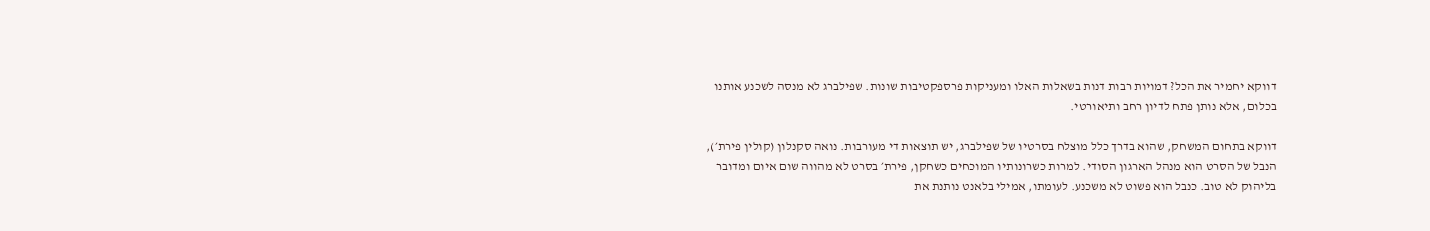דווקא יחמיר את הכל? דמויות רבות דנות בשאלות האלו ומעניקות פרספקטיבות שונות. שפילברג לא מנסה לשכנע אותנו בכלום, אלא נותן פתח לדיון רחב ותיאורטי.

דווקא בתחום המשחק, שהוא בדרך כלל מוצלח בסרטיו של שפילברג, יש תוצאות די מעורבות. נואה סקנלון (קולין פירת׳), הנבל של הסרט הוא מנהל הארגון הסודי. למרות כשרונותיו המוכחים כשחקן, פירת׳ בסרט לא מהווה שום איום ומדובר בליהוק לא טוב. כנבל הוא פשוט לא משכנע. לעומתו, אמילי בלאנט נותנת את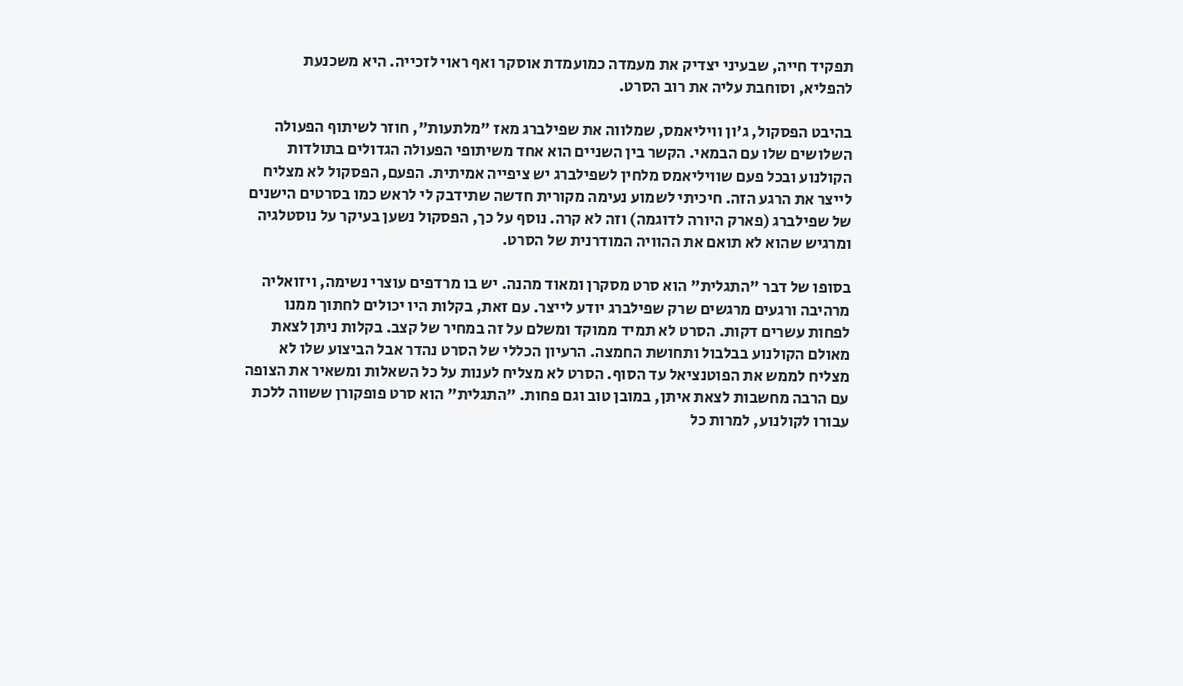תפקיד חייה, שבעיני יצדיק את מעמדה כמועמדת אוסקר ואף ראוי לזכייה. היא משכנעת להפליא, וסוחבת עליה את רוב הסרט.

בהיבט הפסקול, ג'ון וויליאמס, שמלווה את שפילברג מאז "מלתעות", חוזר לשיתוף הפעולה השלושים שלו עם הבמאי. הקשר בין השניים הוא אחד משיתופי הפעולה הגדולים בתולדות הקולנוע ובכל פעם שוויליאמס מלחין לשפילברג יש ציפייה אמיתית. הפעם, הפסקול לא מצליח לייצר את הרגע הזה. חיכיתי לשמוע נעימה מקורית חדשה שתידבק לי לראש כמו בסרטים הישנים של שפילברג (פארק היורה לדוגמה) וזה לא קרה. נוסף על כך, הפסקול נשען בעיקר על נוסטלגיה ומרגיש שהוא לא תואם את ההוויה המודרנית של הסרט.

בסופו של דבר "התגלית" הוא סרט מסקרן ומאוד מהנה. יש בו מרדפים עוצרי נשימה, ויזואליה מרהיבה ורגעים מרגשים שרק שפילברג יודע לייצר. עם זאת, בקלות היו יכולים לחתוך ממנו לפחות עשרים דקות. הסרט לא תמיד ממוקד ומשלם על זה במחיר של קצב. בקלות ניתן לצאת מאולם הקולנוע בבלבול ותחושת החמצה. הרעיון הכללי של הסרט נהדר אבל הביצוע שלו לא מצליח לממש את הפוטנציאל עד הסוף. הסרט לא מצליח לענות על כל השאלות ומשאיר את הצופה עם הרבה מחשבות לצאת איתן, במובן טוב וגם פחות. "התגלית" הוא סרט פופקורן ששווה ללכת עבורו לקולנוע, למרות כל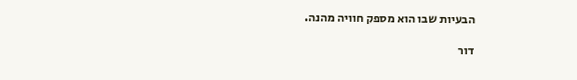הבעיות שבו הוא מספק חוויה מהנה.

דור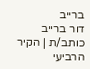ברייב
דור ברייב
כותב/ת | הקיר הרביעי